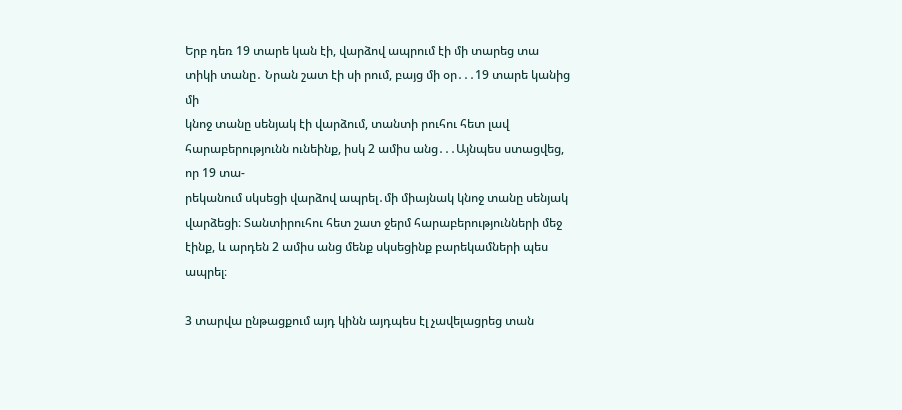Երբ դեռ 19 տարե կան էի, վարձով ապրում էի մի տարեց տա տիկի տանը․ Նրան շատ էի սի րում, բայց մի օր․․․19 տարե կանից մի
կնոջ տանը սենյակ էի վարձում, տանտի րուհու հետ լավ հարաբերությունն ունեինք, իսկ 2 ամիս անց․․․Այնպես ստացվեց, որ 19 տա-
րեկանում սկսեցի վարձով ապրել․մի միայնակ կնոջ տանը սենյակ վարձեցի։ Տանտիրուհու հետ շատ ջերմ հարաբերությունների մեջ
էինք, և արդեն 2 ամիս անց մենք սկսեցինք բարեկամների պես ապրել։

3 տարվա ընթացքում այդ կինն այդպես էլ չավելացրեց տան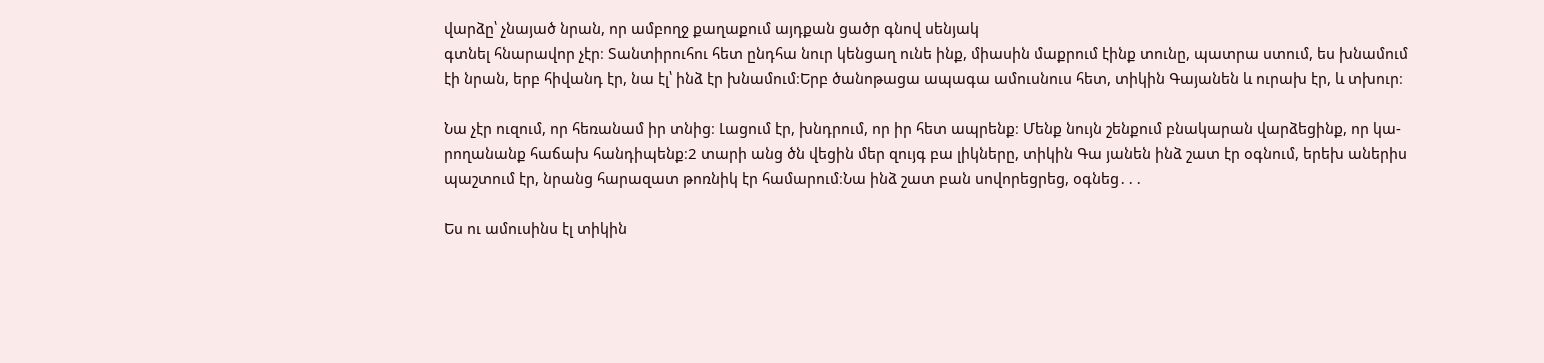վարձը՝ չնայած նրան, որ ամբողջ քաղաքում այդքան ցածր գնով սենյակ
գտնել հնարավոր չէր։ Տանտիրուհու հետ ընդհա նուր կենցաղ ունե ինք, միասին մաքրում էինք տունը, պատրա ստում, ես խնամում
էի նրան, երբ հիվանդ էր, նա էլ՝ ինձ էր խնամում։Երբ ծանոթացա ապագա ամուսնուս հետ, տիկին Գայանեն և ուրախ էր, և տխուր։

Նա չէր ուզում, որ հեռանամ իր տնից։ Լացում էր, խնդրում, որ իր հետ ապրենք։ Մենք նույն շենքում բնակարան վարձեցինք, որ կա-
րողանանք հաճախ հանդիպենք։2 տարի անց ծն վեցին մեր զույգ բա լիկները, տիկին Գա յանեն ինձ շատ էր օգնում, երեխ աներիս
պաշտում էր, նրանց հարազատ թոռնիկ էր համարում։Նա ինձ շատ բան սովորեցրեց, օգնեց․․․

Ես ու ամուսինս էլ տիկին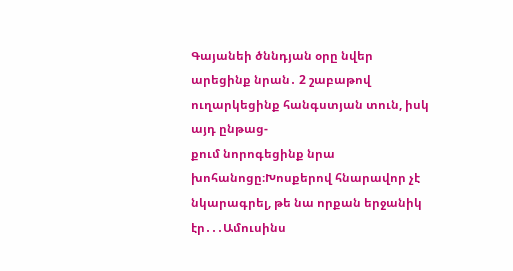Գայանեի ծննդյան օրը նվեր արեցինք նրան․ 2 շաբաթով ուղարկեցինք հանգստյան տուն, իսկ այդ ընթաց-
քում նորոգեցինք նրա խոհանոցը։Խոսքերով հնարավոր չէ նկարագրել, թե նա որքան երջանիկ էր․․․Ամուսինս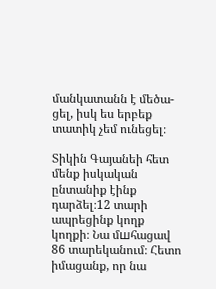մանկատանն է մեծա-
ցել, իսկ ես երբեք տատիկ չեմ ունեցել։

Տիկին Գայանեի հետ մենք իսկական ընտանիք էինք դարձել։12 տարի ապրեցինք կողք կողքի։ Նա մшհացավ 86 տարեկանում։ Հետո
իմացանք, որ նա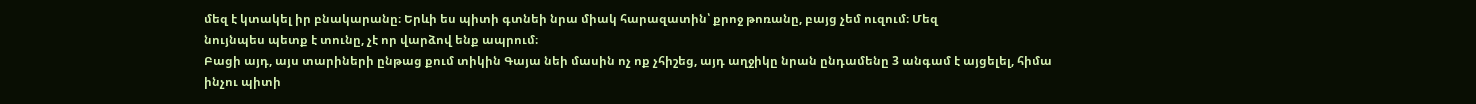մեզ է կտակել իր բնակարանը։ Երևի ես պիտի գտնեի նրա միակ հարազատին՝ քրոջ թոռանը, բայց չեմ ուզում։ Մեզ
նույնպես պետք է տունը, չէ որ վարձով ենք ապրում։
Բացի այդ, այս տարիների ընթաց քում տիկին Գայա նեի մասին ոչ ոք չհիշեց, այդ աղջիկը նրան ընդամենը 3 անգամ է այցելել, հիմա
ինչու պիտի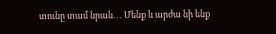տունը տամ նրան․․․ Մենք և արժա նի ենք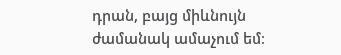դրան, բայց միևնույն ժամանակ ամաչում եմ։